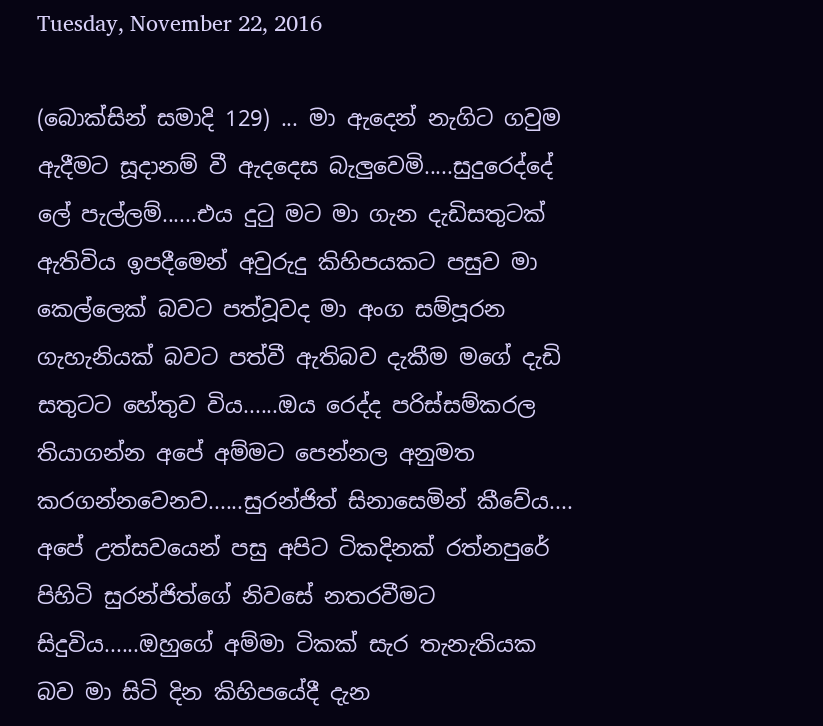Tuesday, November 22, 2016

(බොක්සින් සමාදි 129) ... මා ඇදෙන් නැගිට ගවුම ඇදීමට සූදානම් වී ඇදදෙස බැලුවෙමි.....සුදුරෙද්දේ ලේ පැල්ලම්......එය දුටු මට මා ගැන දැඩිසතුටක් ඇතිවිය ඉපදීමෙන් අවුරුදු කිහිපයකට පසුව මා කෙල්ලෙක් බවට පත්වූවද මා අංග සම්පූරන ගැහැනියක් බවට පත්වී ඇතිබව දැකීම මගේ දැඩි සතුටට හේතුව විය......ඔය රෙද්ද පරිස්සම්කරල තියාගන්න අපේ අම්මට පෙන්නල අනුමත කරගන්නවෙනව......සුරන්ජිත් සිනාසෙමින් කීවේය....
අපේ උත්සවයෙන් පසු අපිට ටිකදිනක් රත්නපුරේ පිහිටි සුරන්ජිත්ගේ නිවසේ නතරවීමට සිදුවිය......ඔහුගේ අම්මා ටිකක් සැර තැනැතියක බව මා සිටි දින කිහිපයේදී දැන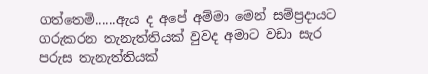ගත්තෙමි......ඇය ද අපේ අම්මා මෙන් සම්ප්‍රදායට ගරුකරන තැනැත්තියක් වුවද අමාට වඩා සැර පරුස තැනැත්තියක්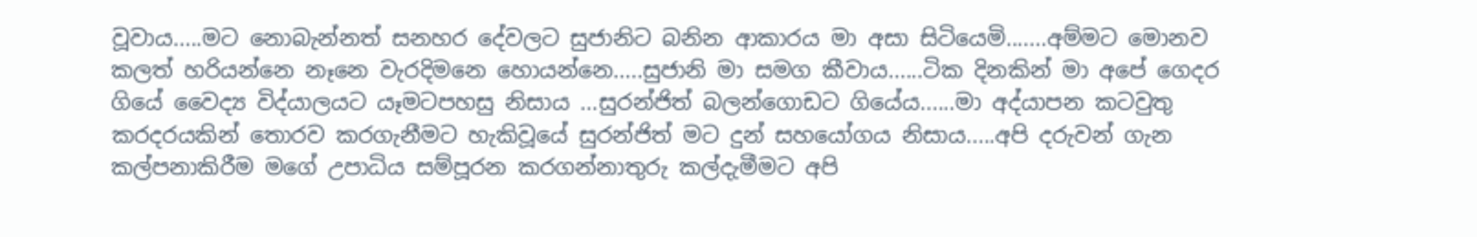වූවාය.....මට නොබැන්නත් සනහර දේවලට සුජානිට බනින ආකාරය මා අසා සිටියෙමි.......අම්මට මොනව කලත් හරියන්නෙ නෑනෙ වැරදිමනෙ හොයන්නෙ.....සුජානි මා සමග කීවාය......ටික දිනකින් මා අපේ ගෙදර ගියේ වෛද්‍ය විද්යාලයට යෑමටපහසු නිසාය ...සුරන්ජිත් බලන්ගොඩට ගියේය......මා අද්යාපන කටවුතු කරදරයකින් තොරව කරගැනීමට හැකිවූයේ සුරන්ජිත් මට දුන් සහයෝගය නිසාය.....අපි දරුවන් ගැන කල්පනාකිරීම මගේ උපාධිය සම්පූරන කරගන්නාතුරු කල්දැමීමට අපි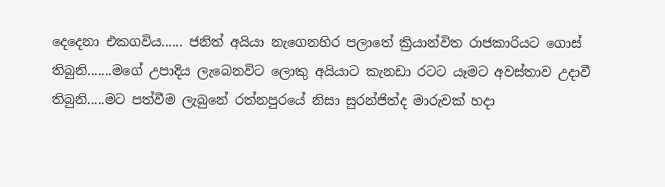දෙදෙනා එකගවිය...... ජනිත් අයියා නැගෙනහිර පලාතේ ක්‍රියාන්විත රාජකාරියට ගොස් තිබුනි.......මගේ උපාදිය ලැබෙනවිට ලොකු අයියාට කැනඩා රටට යෑමට අවස්තාව උදාවී තිබුනි.....මට පත්වීම ලැබුනේ රත්නපුරයේ නිසා සුරන්ජිත්ද මාරුවක් හදා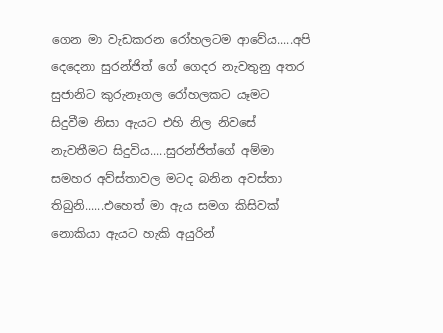ගෙන මා වැඩකරන රෝහලටම ආවේය.....අපි දෙදෙනා සුරන්ජිත් ගේ ගෙදර නැවතුනු අතර සුජානිට කුරුනෑගල රෝහලකට යෑමට සිදුවීම නිසා ඇයට එහි නිල නිවසේ නැවතීමට සිදුවිය.....සුරන්ජිත්ගේ අම්මා සමහර අව්ස්තාවල මටද බනින අවස්තා තිබුනි......එහෙත් මා ඇය සමග කිසිවක් නොකියා ඇයට හැකි අයුරින්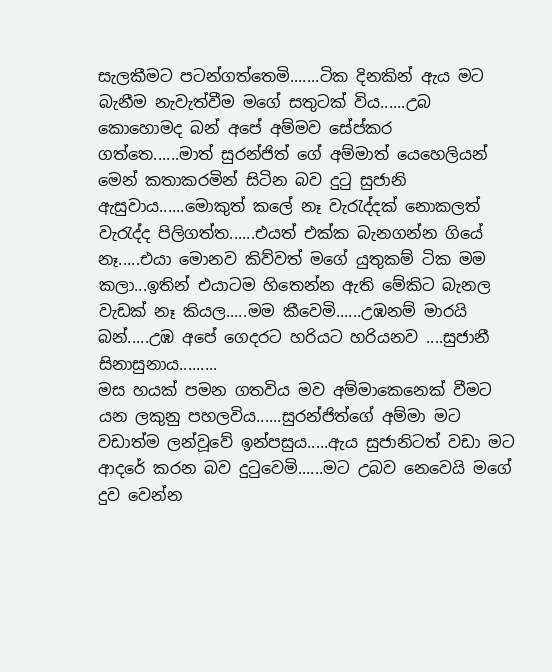සැලකීමට පටන්ගත්තෙමි.......ටික දිනකින් ඇය මට බැනීම නැවැත්වීම මගේ සතුටක් විය......උබ කොහොමද බන් අපේ අම්මව සේප්කර ගත්තෙ......මාත් සුරන්ජිත් ගේ අම්මාත් යෙහෙලියන් මෙන් කතාකරමින් සිටින බව දුටු සුජානි ඇසුවාය......මොකුත් කලේ නෑ වැරැද්දක් නොකලත් වැරැද්ද පිලිගත්ත......එයත් එක්ක බැනගන්න ගියේ නෑ.....එයා මොනව කිව්වත් මගේ යුතුකම් ටික මම කලා...ඉතින් එයාටම හිතෙන්න ඇති මේකිට බැනල වැඩක් නෑ කියල.....මම කීවෙමි......උඹනම් මාරයි බන්.....උඹ අපේ ගෙදරට හරියට හරියනව ....සුජානී සිනාසුනාය.........
මස හයක් පමන ගතවිය මව අම්මාකෙනෙක් වීමට යන ලකුනු පහලවිය......සුරන්ජිත්ගේ අම්මා මට වඩාත්ම ලන්වූවේ ඉන්පසුය.....ඇය සුජානිටත් වඩා මට ආදරේ කරන බව දුටුවෙමි......මට උබව නෙවෙයි මගේ දුව වෙන්න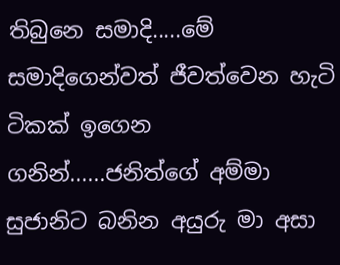තිබුනෙ සමාදි.....මේ සමාදිගෙන්වත් ජීවත්වෙන හැටි ටිකක් ඉගෙන ගනින්......ජනිත්ගේ අම්මා සුජානිට බනින අයුරු මා අසා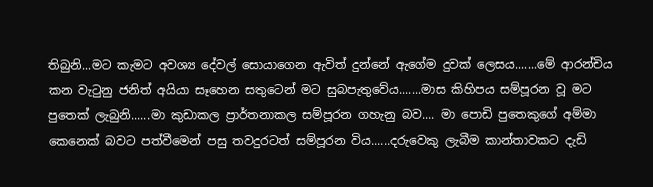තිබුනි...මට කැමට අවශ්‍ය දේවල් සොයාගෙන ඇවිත් දුන්නේ ඇගේම දුවක් ලෙසය.......මේ ආරන්චිය කන වැටුනු ජනිත් අයියා සෑහෙන සතුටෙන් මට සුබපැතුවේය.......මාස කිහිපය සම්පූරන වූ මට පුතෙක් ලැබුනි......මා කුඩාකල ප්‍රාර්තනාකල සම්පූරන ගහැනු බව.... මා පොඩි පුතෙකුගේ අම්මා කෙනෙක් බවට පත්වීමෙන් පසු තවදුරටත් සම්පූරන විය......දරුවෙකු ලැබීම කාන්තාවකට දැඩි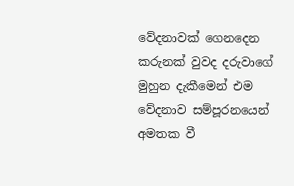වේදනාවක් ගෙනදෙන කරුනක් වුවද දරුවාගේ මුහුන දැකීමෙන් එම වේදනාව සම්පූරනයෙන් අමතක වී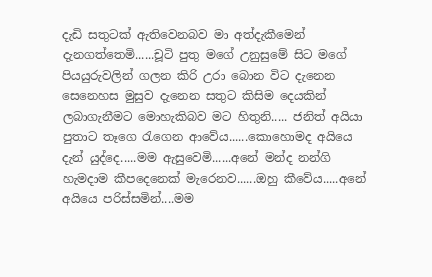දැඩි සතුටක් ඇතිවෙනබව මා අත්දැකීමෙන් දැනගත්තෙමි......චූටි පුතු මගේ උනුසුමේ සිට මගේ පියයුරුවලින් ගලන කිරි උරා බොන විට දැනෙන සෙනෙහස මුසුව දැනෙන සතුට කිසිම දෙයකින් ලබාගැනීමට මොහැකිබව මට හිතුනි..... ජනිත් අයියා පුතාට තෑගෙ රැගෙන ආවේය......කොහොමද අයියෙ දැන් යුද්දෙ.....මම ඇසුවෙමි......අනේ මන්ද නන්ගි හැමදාම කීපදෙනෙක් මැරෙනව......ඔහු කීවේය.....අනේ අයියෙ පරිස්සමින්....මම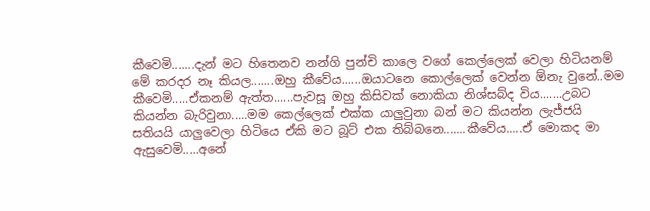කීවෙමි.......දැන් මට හිතෙනව නන්ගි පුන්චි කාලෙ වගේ කෙල්ලෙක් වෙලා හිටියනම් මේ කරදර නෑ කියල.......ඔහු කීවේය......ඔයාටනෙ කොල්ලෙක් වෙන්න ඕනැ වුනේ..මම කීවෙමි.....ඒකනම් ඇත්ත......පැවසූ ඔහු කිසිවක් නොකියා නිශ්සබ්ද විය.......උබට කියන්න බැරිවුනා.....මම කෙල්ලෙක් එක්ක යාලුවුනා බන් මට කියන්න ලැජ්ජයි සතියයි යාලුවෙලා හිටියෙ ඒකි මට බූට් එක තිබ්බනෙ.......කීවේය.....ඒ මොකද මා ඇසුවෙමි.....අනේ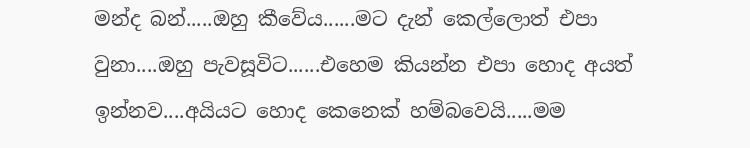මන්ද බන්.....ඔහු කීවේය......මට දැන් කෙල්ලොත් එපා වුනා....ඔහු පැවසූවිට......එහෙම කියන්න එපා හොද අයත් ඉන්නව....අයියට හොද කෙනෙක් හම්බවෙයි.....මම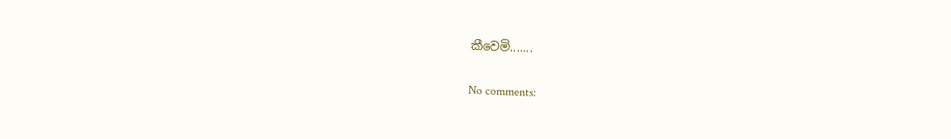කීවෙමි.......

No comments: